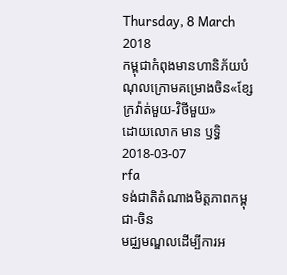Thursday, 8 March 2018
កម្ពុជាកំពុងមានហានិភ័យបំណុលក្រោមគម្រោងចិន«ខ្សែក្រវ៉ាត់មួយ-វិថីមួយ»
ដោយលោក មាន ឫទ្ធិ
2018-03-07
rfa
ទង់ជាតិតំណាងមិត្ដភាពកម្ពុជា-ចិន
មជ្ឈមណ្ឌលដើម្បីការអ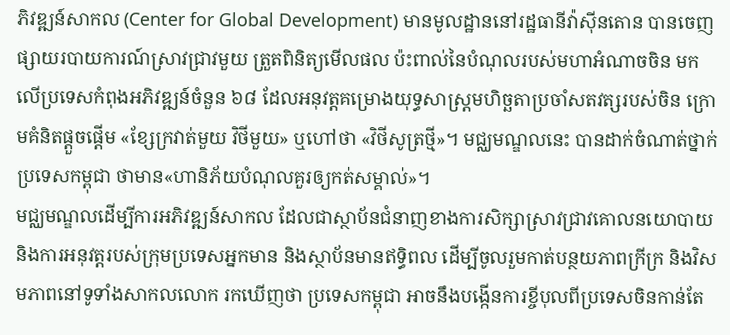ភិវឌ្ឍន៍សាកល (Center for Global Development) មានមូលដ្ឋាននៅរដ្ឋធានីវ៉ាស៊ីនតោន បានចេញផ្សាយរបាយការណ៍ស្រាវជ្រាវមួយ ត្រួតពិនិត្យមើលផល ប៉ះពាល់នៃបំណុលរបស់មហាអំណាចចិន មកលើប្រទេសកំពុងអភិវឌ្ឍន៍ចំនួន ៦៨ ដែលអនុវត្តគម្រោងយុទ្ធសាស្ត្រមហិច្ឆតាប្រចាំសតវត្សរបស់ចិន ក្រោមគំនិតផ្ដួចផ្ដើម «ខ្សែក្រវាត់មួយ វិថីមួយ» ឬហៅថា «វិថីសូត្រថ្មី»។ មជ្ឈមណ្ឌលនេះ បានដាក់ចំណាត់ថ្នាក់ប្រទេសកម្ពុជា ថាមាន«ហានិភ័យបំណុលគួរឲ្យកត់សម្គាល់»។
មជ្ឈមណ្ឌលដើម្បីការអភិវឌ្ឍន៍សាកល ដែលជាស្ថាប័នជំនាញខាងការសិក្សាស្រាវជ្រាវគោលនយោបាយ និងការអនុវត្តរបស់ក្រុមប្រទេសអ្នកមាន និងស្ថាប័នមានឥទ្ធិពល ដើម្បីចូលរួមកាត់បន្ថយភាពក្រីក្រ និងវិសមភាពនៅទូទាំងសាកលលោក រកឃើញថា ប្រទេសកម្ពុជា អាចនឹងបង្កើនការខ្ចីបុលពីប្រទេសចិនកាន់តែ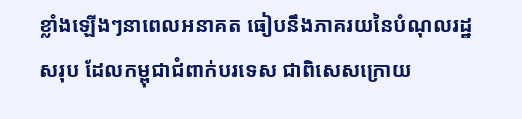ខ្លាំងឡើងៗនាពេលអនាគត ធៀបនឹងភាគរយនៃបំណុលរដ្ឋសរុប ដែលកម្ពុជាជំពាក់បរទេស ជាពិសេសក្រោយ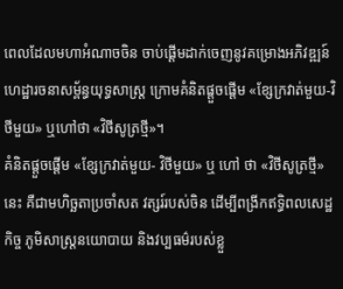ពេលដែលមហាអំណាចចិន ចាប់ផ្តើមដាក់ចេញនូវគម្រោងអភិវឌ្ឍន៍ហេដ្ឋារចនាសម្ព័ន្ធយុទ្ធសាស្ត្រ ក្រោមគំនិតផ្ដួចផ្ដើម «ខ្សែក្រវាត់មួយ-វិថីមួយ» ឬហៅថា «វិថីសូត្រថ្មី»។
គំនិតផ្ដួចផ្ដើម «ខ្សែក្រវាត់មួយ- វិថីមួយ» ឬ ហៅ ថា «វិថីសូត្រថ្មី» នេះ គឺជាមហិច្ឆតាប្រចាំសត វត្សរ៍របស់ចិន ដើម្បីពង្រីកឥទ្ធិពលសេដ្ឋកិច្ច ភូមិសាស្ត្រនយោបាយ និងវប្បធម៌របស់ខ្លួ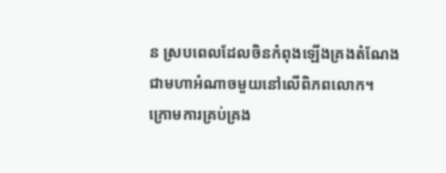ន ស្របពេលដែលចិនកំពុងឡើងគ្រងតំណែងជាមហាអំណាចមួយនៅលើពិភពលោក។ ក្រោមការគ្រប់គ្រង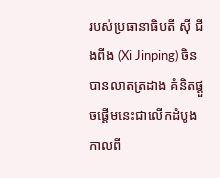របស់ប្រធានាធិបតី ស៊ី ជីងពីង (Xi Jinping) ចិនបានលាតត្រដាង គំនិតផ្ដួចផ្ដើមនេះជាលើកដំបូង កាលពី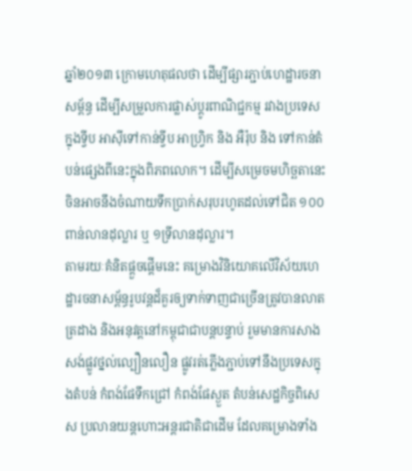ឆ្នាំ២០១៣ ក្រោមហេតុផលថា ដើម្បីផ្សារភ្ជាប់ហេដ្ឋារចនាសម្ព័ន្ធ ដើម្បីសម្រួលការផ្លាស់ប្ដូរពាណិជ្ជកម្ម រវាងប្រទេសក្នុងទ្វីប អាស៊ីទៅកាន់ទ្វីប អាហ្វ្រិក និង អឺរ៉ុប និង ទៅកាន់តំបន់ផ្សេងពីនេះក្នុងពិភពលោក។ ដើម្បីសម្រេចមហិច្ឆតានេះ ចិនអាចនឹងចំណាយទឹកប្រាក់សរុបរហូតដល់ទៅជិត ១០០ ពាន់លានដុល្លារ ឬ ១ទ្រីលានដុល្លារ។
តាមរយៈគំនិតផ្ដួចផ្ដើមនេះ គម្រោងវិនិយោគលើវិស័យហេដ្ឋារចនាសម្ព័ន្ធរូបវន្តដ៏គួរឲ្យទាក់ទាញជាច្រើនត្រូវបានលាតត្រដាង និងអនុវត្តនៅកម្ពុជាជាបន្តបន្ទាប់ រួមមានការសាងសង់ផ្លូវថ្នល់ល្បឿនលឿន ផ្លូវរត់ភ្លើងភ្ជាប់ទៅនឹងប្រទេសក្នុងតំបន់ កំពង់ផែទឹកជ្រៅ កំពង់ផែស្ងួត តំបន់សេដ្ឋកិច្ចពិសេស ប្រលានយន្តហោះអន្តរជាតិជាដើម ដែលគម្រោងទាំង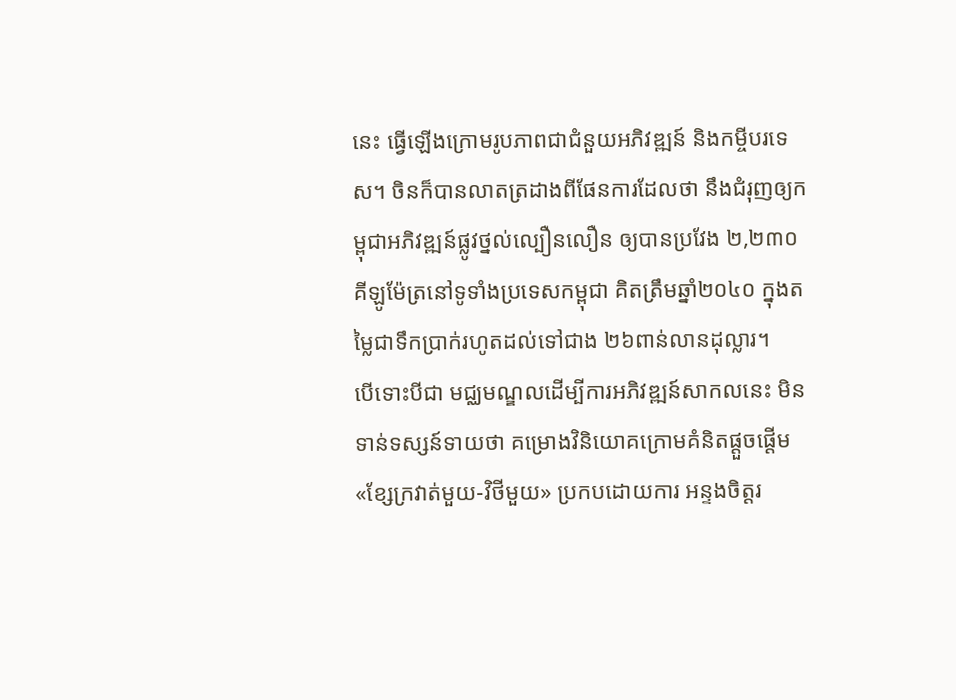នេះ ធ្វើឡើងក្រោមរូបភាពជាជំនួយអភិវឌ្ឍន៍ និងកម្ចីបរទេស។ ចិនក៏បានលាតត្រដាងពីផែនការដែលថា នឹងជំរុញឲ្យកម្ពុជាអភិវឌ្ឍន៍ផ្លូវថ្នល់ល្បឿនលឿន ឲ្យបានប្រវែង ២,២៣០ គីឡូម៉ែត្រនៅទូទាំងប្រទេសកម្ពុជា គិតត្រឹមឆ្នាំ២០៤០ ក្នុងតម្លៃជាទឹកប្រាក់រហូតដល់ទៅជាង ២៦ពាន់លានដុល្លារ។
បើទោះបីជា មជ្ឈមណ្ឌលដើម្បីការអភិវឌ្ឍន៍សាកលនេះ មិនទាន់ទស្សន៍ទាយថា គម្រោងវិនិយោគក្រោមគំនិតផ្ដួចផ្ដើម «ខ្សែក្រវាត់មួយ-វិថីមួយ» ប្រកបដោយការ អន្ទងចិត្តរ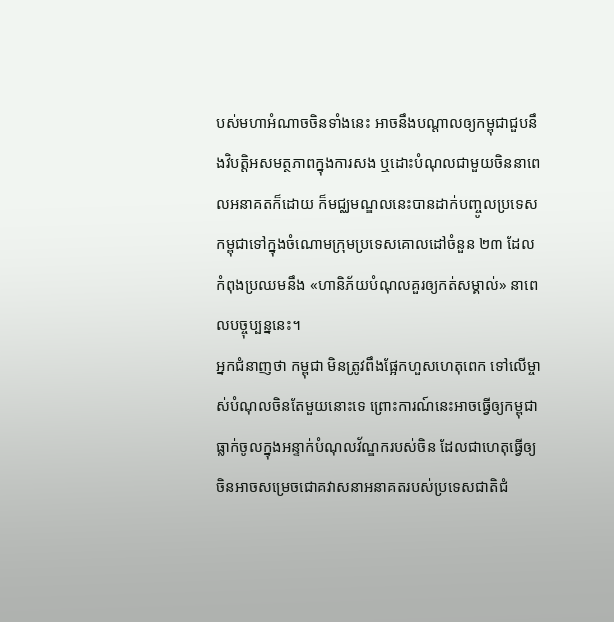បស់មហាអំណាចចិនទាំងនេះ អាចនឹងបណ្ដាលឲ្យកម្ពុជាជួបនឹងវិបត្តិអសមត្ថភាពក្នុងការសង ឬដោះបំណុលជាមួយចិននាពេលអនាគតក៏ដោយ ក៏មជ្ឈមណ្ឌលនេះបានដាក់បញ្ចូលប្រទេសកម្ពុជាទៅក្នុងចំណោមក្រុមប្រទេសគោលដៅចំនួន ២៣ ដែលកំពុងប្រឈមនឹង «ហានិភ័យបំណុលគួរឲ្យកត់សម្គាល់» នាពេលបច្ចុប្បន្ននេះ។
អ្នកជំនាញថា កម្ពុជា មិនត្រូវពឹងផ្អែកហួសហេតុពេក ទៅលើម្ចាស់បំណុលចិនតែមួយនោះទេ ព្រោះការណ៍នេះអាចធ្វើឲ្យកម្ពុជាធ្លាក់ចូលក្នុងអន្ទាក់បំណុលវ័ណ្ឌករបស់ចិន ដែលជាហេតុធ្វើឲ្យចិនអាចសម្រេចជោគវាសនាអនាគតរបស់ប្រទេសជាតិជំ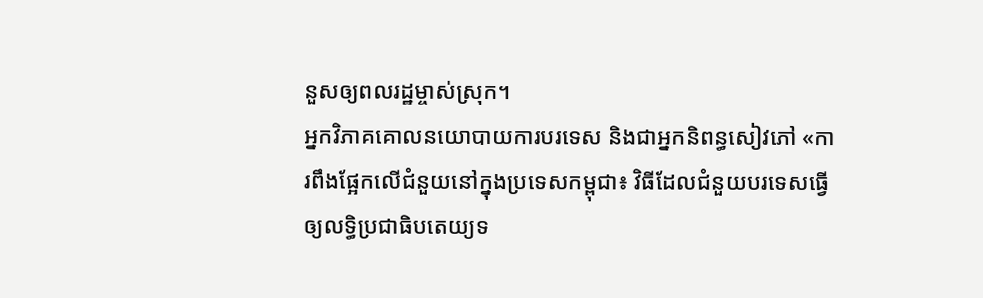នួសឲ្យពលរដ្ឋម្ចាស់ស្រុក។
អ្នកវិភាគគោលនយោបាយការបរទេស និងជាអ្នកនិពន្ធសៀវភៅ «ការពឹងផ្អែកលើជំនួយនៅក្នុងប្រទេសកម្ពុជា៖ វិធីដែលជំនួយបរទេសធ្វើឲ្យលទ្ធិប្រជាធិបតេយ្យទ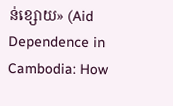ន់ខ្សោយ» (Aid Dependence in Cambodia: How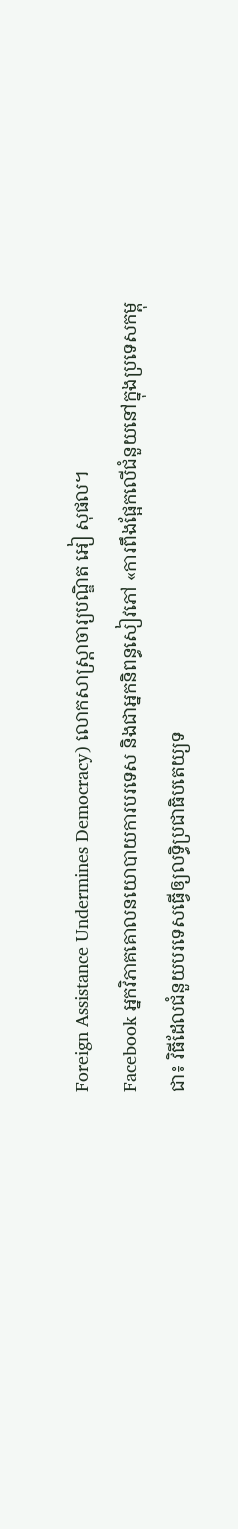Foreign Assistance Undermines Democracy) លោកសាស្ត្រាចារ្យបណ្ឌិត អៀ សុផល។
Facebook អ្នកវិភាគគោលនយោបាយការបរទេស និងជាអ្នកនិពន្ធសៀវភៅ «ការពឹងផ្អែកលើជំនួយនៅក្នុងប្រទេសកម្ពុជា៖ វិធីដែលជំនួយបរទេសធ្វើឲ្យលទ្ធិប្រជាធិបតេយ្យទ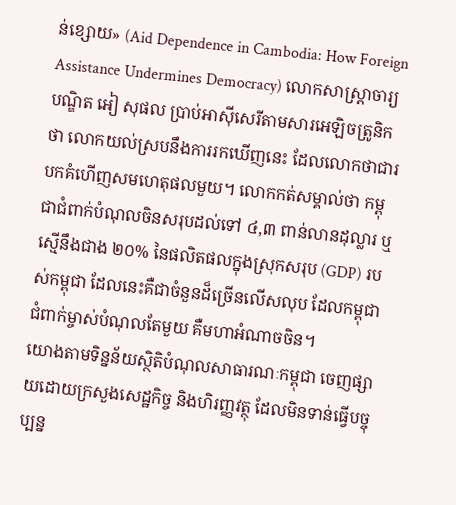ន់ខ្សោយ» (Aid Dependence in Cambodia: How Foreign Assistance Undermines Democracy) លោកសាស្ត្រាចារ្យបណ្ឌិត អៀ សុផល ប្រាប់អាស៊ីសេរីតាមសារអេឡិចត្រូនិកថា លោកយល់ស្របនឹងការរកឃើញនេះ ដែលលោកថាជារបកគំហើញសមហេតុផលមួយ។ លោកកត់សម្គាល់ថា កម្ពុជាជំពាក់បំណុលចិនសរុបដល់ទៅ ៤,៣ ពាន់លានដុល្លារ ឬស្មើនឹងជាង ២០% នៃផលិតផលក្នុងស្រុកសរុប (GDP) របស់កម្ពុជា ដែលនេះគឺជាចំនួនដ៏ច្រើនលើសលុប ដែលកម្ពុជាជំពាក់ម្ចាស់បំណុលតែមួយ គឺមហាអំណាចចិន។
យោងតាមទិន្នន័យស្ថិតិបំណុលសាធារណៈកម្ពុជា ចេញផ្សាយដោយក្រសួងសេដ្ឋកិច្ច និងហិរញ្ញវត្ថុ ដែលមិនទាន់ធ្វើបច្ចុប្បន្ន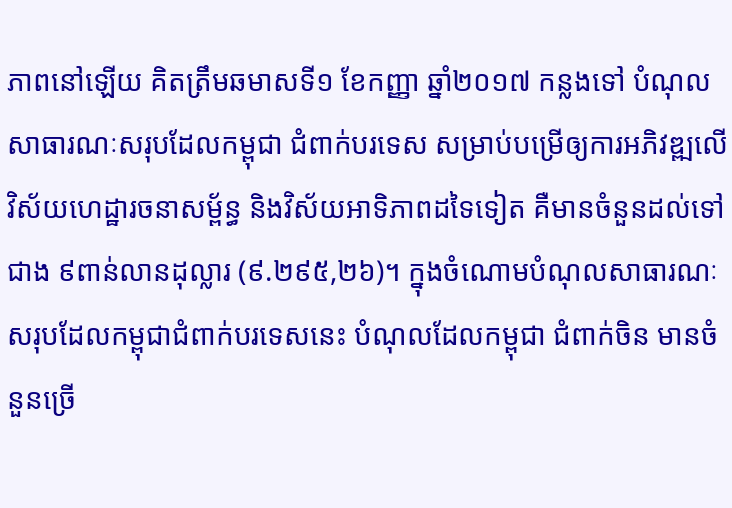ភាពនៅឡើយ គិតត្រឹមឆមាសទី១ ខែកញ្ញា ឆ្នាំ២០១៧ កន្លងទៅ បំណុលសាធារណៈសរុបដែលកម្ពុជា ជំពាក់បរទេស សម្រាប់បម្រើឲ្យការអភិវឌ្ឍលើវិស័យហេដ្ឋារចនាសម្ព័ន្ធ និងវិស័យអាទិភាពដទៃទៀត គឺមានចំនួនដល់ទៅជាង ៩ពាន់លានដុល្លារ (៩.២៩៥,២៦)។ ក្នុងចំណោមបំណុលសាធារណៈសរុបដែលកម្ពុជាជំពាក់បរទេសនេះ បំណុលដែលកម្ពុជា ជំពាក់ចិន មានចំនួនច្រើ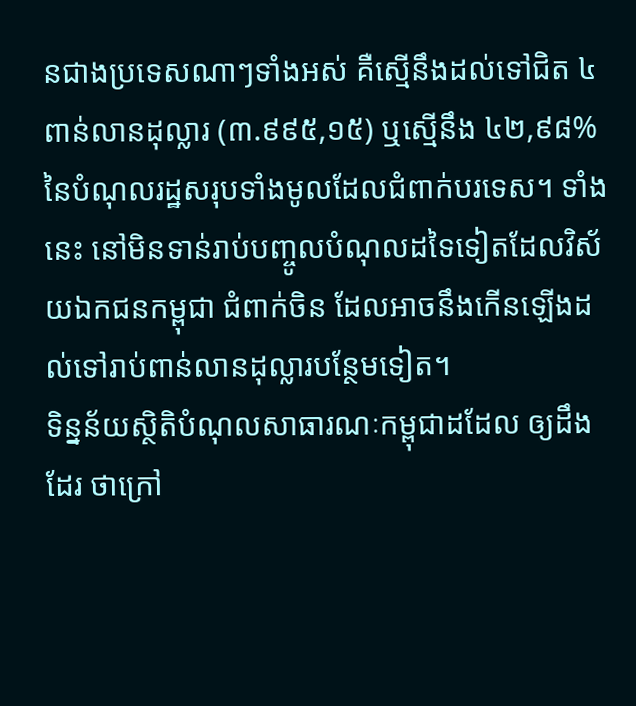នជាងប្រទេសណាៗទាំងអស់ គឺស្មើនឹងដល់ទៅជិត ៤ពាន់លានដុល្លារ (៣.៩៩៥,១៥) ឬស្មើនឹង ៤២,៩៨% នៃបំណុលរដ្ឋសរុបទាំងមូលដែលជំពាក់បរទេស។ ទាំងនេះ នៅមិនទាន់រាប់បញ្ចូលបំណុលដទៃទៀតដែលវិស័យឯកជនកម្ពុជា ជំពាក់ចិន ដែលអាចនឹងកើនឡើងដល់ទៅរាប់ពាន់លានដុល្លារបន្ថែមទៀត។
ទិន្នន័យស្ថិតិបំណុលសាធារណៈកម្ពុជាដដែល ឲ្យដឹងដែរ ថាក្រៅ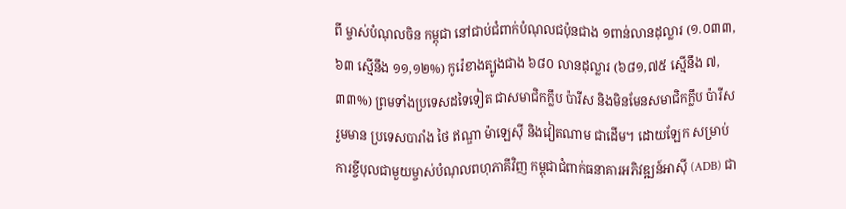ពី ម្ចាស់បំណុលចិន កម្ពុជា នៅជាប់ជំពាក់បំណុលជប៉ុនជាង ១ពាន់លានដុល្លារ (១.០៣៣,៦៣ ស្មើនឹង ១១,១២%) កូរ៉េខាងត្បូងជាង ៦៨០ លានដុល្លារ (៦៨១,៧៥ ស្មើនឹង ៧,៣៣%) ព្រមទាំងប្រទេសដទៃទៀត ជាសមាជិកក្លឹប ប៉ារីស និងមិនមែនសមាជិកក្លឹប ប៉ារីស រួមមាន ប្រទេសបារាំង ថៃ ឥណ្ឌា ម៉ាឡេស៊ី និងវៀតណាម ជាដើម។ ដោយឡែក សម្រាប់ការខ្ចីបុលជាមួយម្ចាស់បំណុលពហុភាគីវិញ កម្ពុជាជំពាក់ធនាគារអភិវឌ្ឍន៍អាស៊ី (ADB) ជា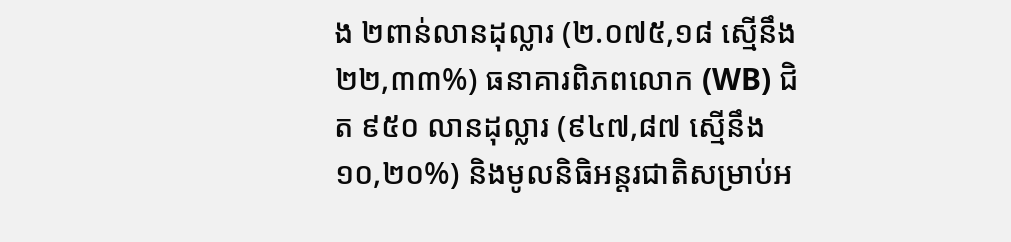ង ២ពាន់លានដុល្លារ (២.០៧៥,១៨ ស្មើនឹង ២២,៣៣%) ធនាគារពិភពលោក (WB) ជិត ៩៥០ លានដុល្លារ (៩៤៧,៨៧ ស្មើនឹង ១០,២០%) និងមូលនិធិអន្តរជាតិសម្រាប់អ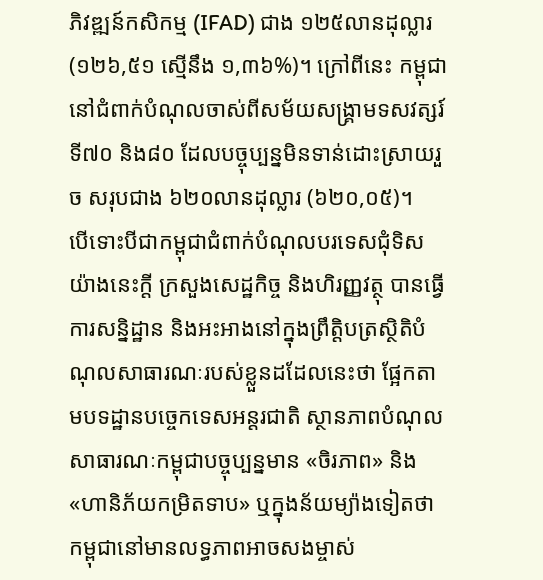ភិវឌ្ឍន៍កសិកម្ម (IFAD) ជាង ១២៥លានដុល្លារ (១២៦,៥១ ស្មើនឹង ១,៣៦%)។ ក្រៅពីនេះ កម្ពុជានៅជំពាក់បំណុលចាស់ពីសម័យសង្គ្រាមទសវត្សរ៍ទី៧០ និង៨០ ដែលបច្ចុប្បន្នមិនទាន់ដោះស្រាយរួច សរុបជាង ៦២០លានដុល្លារ (៦២០,០៥)។
បើទោះបីជាកម្ពុជាជំពាក់បំណុលបរទេសជុំទិសយ៉ាងនេះក្តី ក្រសួងសេដ្ឋកិច្ច និងហិរញ្ញវត្ថុ បានធ្វើការសន្និដ្ឋាន និងអះអាងនៅក្នុងព្រឹត្តិបត្រស្ថិតិបំណុលសាធារណៈរបស់ខ្លួនដដែលនេះថា ផ្អែកតាមបទដ្ឋានបច្ចេកទេសអន្តរជាតិ ស្ថានភាពបំណុលសាធារណៈកម្ពុជាបច្ចុប្បន្នមាន «ចិរភាព» និង «ហានិភ័យកម្រិតទាប» ឬក្នុងន័យម្យ៉ាងទៀតថា កម្ពុជានៅមានលទ្ធភាពអាចសងម្ចាស់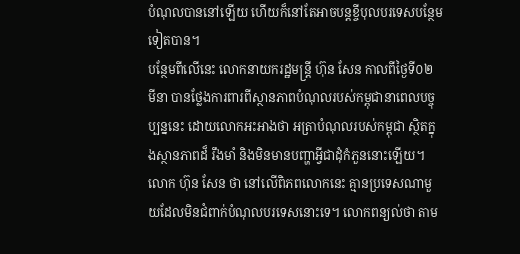បំណុលបាននៅឡើយ ហើយក៏នៅតែអាចបន្តខ្ចីបុលបរទេសបន្ថែមទៀតបាន។
បន្ថែមពីលើនេះ លោកនាយករដ្ឋមន្ត្រី ហ៊ុន សែន កាលពីថ្ងៃទី០២ មីនា បានថ្លែងការពារពីស្ថានភាពបំណុលរបស់កម្ពុជានាពេលបច្ចុប្បន្ននេះ ដោយលោកអះអាងថា អត្រាបំណុលរបស់កម្ពុជា ស្ថិតក្នុងស្ថានភាពដ៏ រឹងមាំ និងមិនមានបញ្ហាអ្វីជាដុំកំភួននោះឡើយ។ លោក ហ៊ុន សែន ថា នៅលើពិភពលោកនេះ គ្មានប្រទេសណាមួយដែលមិនជំពាក់បំណុលបរទេសនោះទេ។ លោកពន្យល់ថា តាម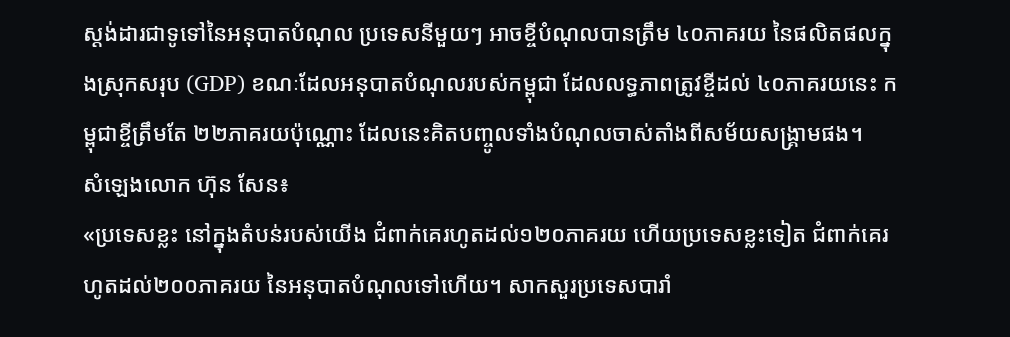ស្តង់ដារជាទូទៅនៃអនុបាតបំណុល ប្រទេសនីមួយៗ អាចខ្ចីបំណុលបានត្រឹម ៤០ភាគរយ នៃផលិតផលក្នុងស្រុកសរុប (GDP) ខណៈដែលអនុបាតបំណុលរបស់កម្ពុជា ដែលលទ្ធភាពត្រូវខ្ចីដល់ ៤០ភាគរយនេះ កម្ពុជាខ្ចីត្រឹមតែ ២២ភាគរយប៉ុណ្ណោះ ដែលនេះគិតបញ្ចូលទាំងបំណុលចាស់តាំងពីសម័យសង្គ្រាមផង។
សំឡេងលោក ហ៊ុន សែន៖
«ប្រទេសខ្លះ នៅក្នុងតំបន់របស់យើង ជំពាក់គេរហូតដល់១២០ភាគរយ ហើយប្រទេសខ្លះទៀត ជំពាក់គេរហូតដល់២០០ភាគរយ នៃអនុបាតបំណុលទៅហើយ។ សាកសួរប្រទេសបារាំ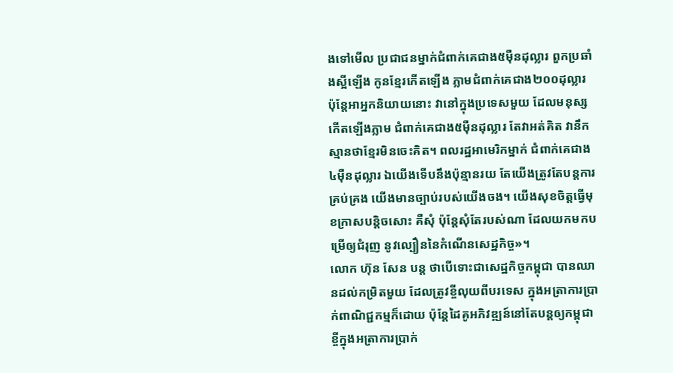ងទៅមើល ប្រជាជនម្នាក់ជំពាក់គេជាង៥ម៉ឺនដុល្លារ ពួកប្រឆាំងស្អីឡើង កូនខ្មែរកើតឡើង ភ្លាមជំពាក់គេជាង២០០ដុល្លារ ប៉ុន្តែអាអ្នកនិយាយនោះ វានៅក្នុងប្រទេសមួយ ដែលមនុស្សកើតឡើងភ្លាម ជំពាក់គេជាង៥ម៉ឺនដុល្លារ តែវាអត់គិត វានឹកស្មានថាខ្មែរមិនចេះគិត។ ពលរដ្ឋអាមេរិកម្នាក់ ជំពាក់គេជាង៤ម៉ឺនដុល្លារ ឯយើងទើបនឹងប៉ុន្មានរយ តែយើងត្រូវតែបន្តការគ្រប់គ្រង យើងមានច្បាប់របស់យើងចង។ យើងសុខចិត្តធ្វើមុខក្រាសបន្តិចសោះ គឺសុំ ប៉ុន្តែសុំតែរបស់ណា ដែលយកមកបម្រើឲ្យជំរុញ នូវល្បឿននៃកំណើនសេដ្ឋកិច្ច»។
លោក ហ៊ុន សែន បន្ត ថាបើទោះជាសេដ្ឋកិច្ចកម្ពុជា បានឈានដល់កម្រិតមួយ ដែលត្រូវខ្ចីលុយពីបរទេស ក្នុងអត្រាការប្រាក់ពាណិជ្ជកម្មក៏ដោយ ប៉ុន្តែដៃគូអភិវឌ្ឍន៍នៅតែបន្តឲ្យកម្ពុជាខ្ចីក្នុងអត្រាការប្រាក់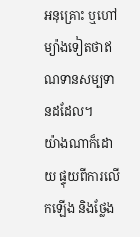អនុគ្រោះ ឬហៅម្យ៉ាងទៀតថាឥណទានសម្បទានដដែល។
យ៉ាងណាក៏ដោយ ផ្ទុយពីការលើកឡើង និងថ្លែង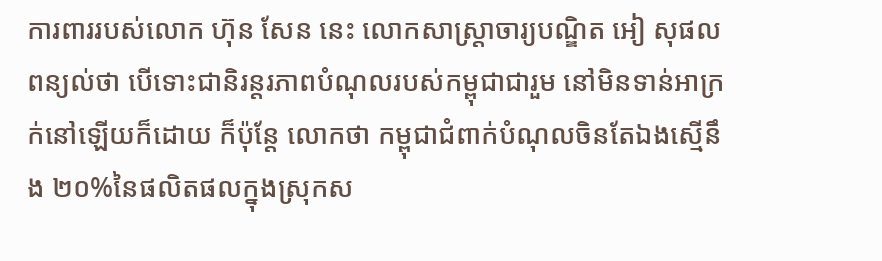ការពាររបស់លោក ហ៊ុន សែន នេះ លោកសាស្ត្រាចារ្យបណ្ឌិត អៀ សុផល ពន្យល់ថា បើទោះជានិរន្តរភាពបំណុលរបស់កម្ពុជាជារួម នៅមិនទាន់អាក្រក់នៅឡើយក៏ដោយ ក៏ប៉ុន្តែ លោកថា កម្ពុជាជំពាក់បំណុលចិនតែឯងស្មើនឹង ២០%នៃផលិតផលក្នុងស្រុកស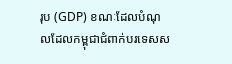រុប (GDP) ខណៈដែលបំណុលដែលកម្ពុជាជំពាក់បរទេសស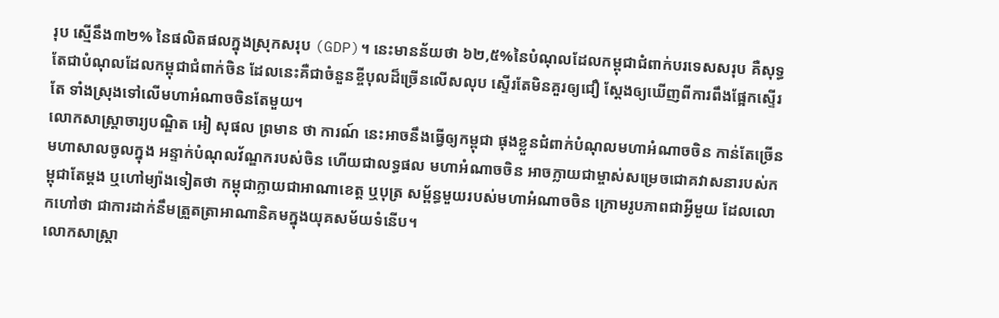រុប ស្មើនឹង៣២% នៃផលិតផលក្នុងស្រុកសរុប (GDP)។ នេះមានន័យថា ៦២,៥%នៃបំណុលដែលកម្ពុជាជំពាក់បរទេសសរុប គឺសុទ្ធតែជាបំណុលដែលកម្ពុជាជំពាក់ចិន ដែលនេះគឺជាចំនួនខ្ចីបុលដ៏ច្រើនលើសលុប ស្ទើរតែមិនគួរឲ្យជឿ ស្តែងឲ្យឃើញពីការពឹងផ្អែកស្ទើរតែ ទាំងស្រុងទៅលើមហាអំណាចចិនតែមួយ។
លោកសាស្ត្រាចារ្យបណ្ឌិត អៀ សុផល ព្រមាន ថា ការណ៍ នេះអាចនឹងធ្វើឲ្យកម្ពុជា ផុងខ្លួនជំពាក់បំណុលមហាអំណាចចិន កាន់តែច្រើនមហាសាលចូលក្នុង អន្ទាក់បំណុលវ័ណ្ឌករបស់ចិន ហើយជាលទ្ធផល មហាអំណាចចិន អាចក្លាយជាម្ចាស់សម្រេចជោគវាសនារបស់កម្ពុជាតែម្ដង ឬហៅម្យ៉ាងទៀតថា កម្ពុជាក្លាយជាអាណាខេត្ត ឬបុត្រ សម្ព័ន្ធមួយរបស់មហាអំណាចចិន ក្រោមរូបភាពជាអ្វីមួយ ដែលលោកហៅថា ជាការដាក់នឹមត្រួតត្រាអាណានិគមក្នុងយុគសម័យទំនើប។
លោកសាស្ត្រា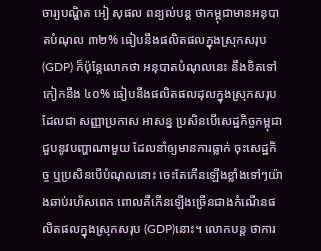ចារ្យបណ្ឌិត អៀ សុផល ពន្យល់បន្ត ថាកម្ពុជាមានអនុបាតបំណុល ៣២% ធៀបនឹងផលិតផលក្នុងស្រុកសរុប (GDP) ក៏ប៉ុន្តែលោកថា អនុបាតបំណុលនេះ នឹងខិតទៅកៀកនឹង ៤០% ធៀបនឹងផលិតផលដុលក្នុងស្រុកសរុប ដែលជា សញ្ញាប្រកាស អាសន្ន ប្រសិនបើសេដ្ឋកិច្ចកម្ពុជា ជួបនូវបញ្ហាណាមួយ ដែលនាំឲ្យមានការធ្លាក់ ចុះសេដ្ឋកិច្ច ឬប្រសិនបើបំណុលនោះ ចេះតែកើនឡើងខ្លាំងទៅៗយ៉ាងឆាប់រហ័សពេក ពោលគឺកើនឡើងច្រើនជាងកំណើនផលិតផលក្នុងស្រុកសរុប (GDP)នោះ។ លោកបន្ត ថាការ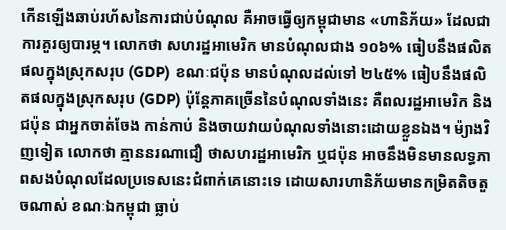កើនឡើងឆាប់រហ័សនៃការជាប់បំណុល គឺអាចធ្វើឲ្យកម្ពុជាមាន «ហានិភ័យ» ដែលជាការគួរឲ្យបារម្ភ។ លោកថា សហរដ្ឋអាមេរិក មានបំណុលជាង ១០៦% ធៀបនឹងផលិតផលក្នុងស្រុកសរុប (GDP) ខណៈជប៉ុន មានបំណុលដល់ទៅ ២៤៥% ធៀបនឹងផលិតផលក្នុងស្រុកសរុប (GDP) ប៉ុន្តែភាគច្រើននៃបំណុលទាំងនេះ គឺពលរដ្ឋអាមេរិក និងជប៉ុន ជាអ្នកចាត់ចែង កាន់កាប់ និងចាយវាយបំណុលទាំងនោះដោយខ្លួនឯង។ ម៉្យាងវិញទៀត លោកថា គ្មាននរណាជឿ ថាសហរដ្ឋអាមេរិក ឬជប៉ុន អាចនឹងមិនមានលទ្ធភាពសងបំណុលដែលប្រទេសនេះជំពាក់គេនោះទេ ដោយសារហានិភ័យមានកម្រិតតិចតួចណាស់ ខណៈឯកម្ពុជា ធ្លាប់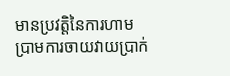មានប្រវត្តិនៃការហាមប្រាមការចាយវាយប្រាក់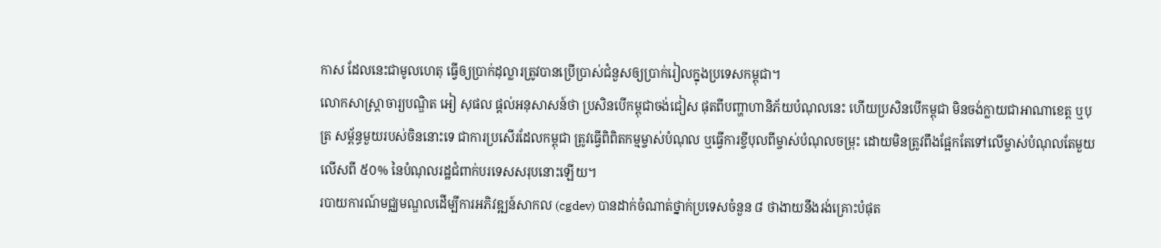កាស ដែលនេះជាមូលហេតុ ធ្វើឲ្យប្រាក់ដុល្លារត្រូវបានប្រើប្រាស់ជំនួសឲ្យប្រាក់រៀលក្នុងប្រទេសកម្ពុជា។
លោកសាស្ត្រាចារ្យបណ្ឌិត អៀ សុផល ផ្ដល់អនុសាសន៍ថា ប្រសិនបើកម្ពុជាចង់ជៀស ផុតពីបញ្ហាហានិភ័យបំណុលនេះ ហើយប្រសិនបើកម្ពុជា មិនចង់ក្លាយជាអាណាខេត្ត ឬបុត្រ សម្ព័ន្ធមួយរបស់ចិននោះទេ ជាការប្រសើរដែលកម្ពុជា ត្រូវធ្វើពិពិតកម្មម្ចាស់បំណុល ឬធ្វើការខ្ចីបុលពីម្ចាស់បំណុលចម្រុះ ដោយមិនត្រូវពឹងផ្អែកតែទៅលើម្ចាស់បំណុលតែមួយ លើសពី ៥០% នៃបំណុលរដ្ឋជំពាក់បរទេសសរុបនោះឡើយ។
របាយការណ៍មជ្ឈមណ្ឌលដើម្បីការអភិវឌ្ឍន៍សាកល (cgdev) បានដាក់ចំណាត់ថ្នាក់ប្រទេសចំនួន ៨ ថាងាយនឹងរង់គ្រោះបំផុត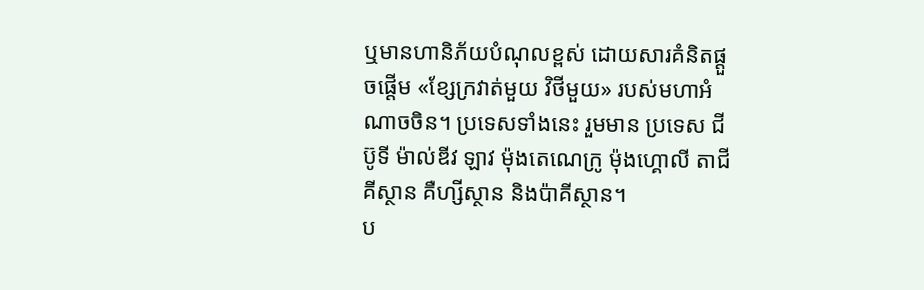ឬមានហានិភ័យបំណុលខ្ពស់ ដោយសារគំនិតផ្ដួចផ្ដើម «ខ្សែក្រវាត់មួយ វិថីមួយ» របស់មហាអំណាចចិន។ ប្រទេសទាំងនេះ រួមមាន ប្រទេស ជីប៊ូទី ម៉ាល់ឌីវ ឡាវ ម៉ុងតេណេក្រូ ម៉ុងហ្គោលី តាជីគីស្ថាន គឺហ្សីស្ថាន និងប៉ាគីស្ថាន។
ប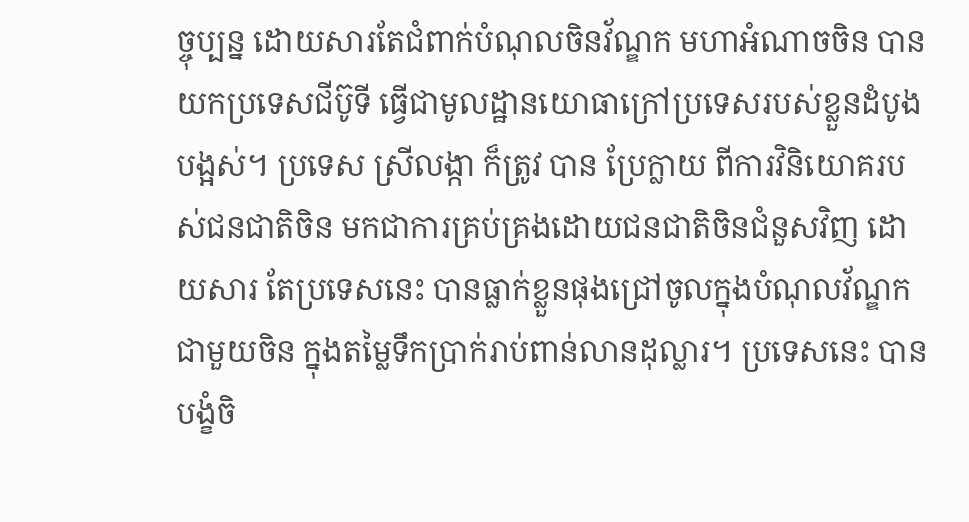ច្ចុប្បន្ន ដោយសារតែជំពាក់បំណុលចិនវ័ណ្ឌក មហាអំណាចចិន បានយកប្រទេសជីប៊ូទី ធ្វើជាមូលដ្ឋានយោធាក្រៅប្រទេសរបស់ខ្លួនដំបូងបង្អស់។ ប្រទេស ស្រីលង្កា ក៏ត្រូវ បាន ប្រែក្លាយ ពីការវិនិយោគរបស់ជនជាតិចិន មកជាការគ្រប់គ្រងដោយជនជាតិចិនជំនួសវិញ ដោយសារ តែប្រទេសនេះ បានធ្លាក់ខ្លួនផុងជ្រៅចូលក្នុងបំណុលវ័ណ្ឌក ជាមួយចិន ក្នុងតម្លៃទឹកប្រាក់រាប់ពាន់លានដុល្លារ។ ប្រទេសនេះ បានបង្ខំចិ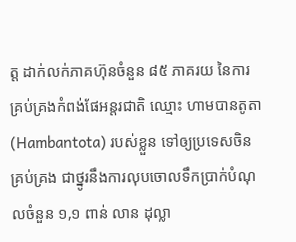ត្ត ដាក់លក់ភាគហ៊ុនចំនួន ៨៥ ភាគរយ នៃការ គ្រប់គ្រងកំពង់ផែអន្តរជាតិ ឈ្មោះ ហាមបានតូតា (Hambantota) របស់ខ្លួន ទៅឲ្យប្រទេសចិន គ្រប់គ្រង ជាថ្នូរនឹងការលុបចោលទឹកប្រាក់បំណុលចំនួន ១,១ ពាន់ លាន ដុល្លា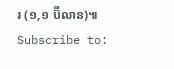រ (១,១ ប៊ីលាន)៕
Subscribe to: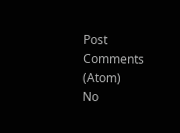Post Comments (Atom)
No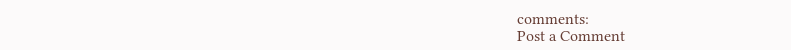comments:
Post a Comment